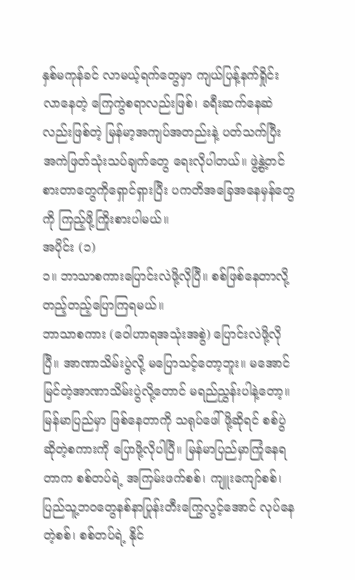နှစ်မကုန်ခင် လာမယ့်ရက်တွေမှာ ကျယ်ပြန့်နက်ရှိုင်းလာနေတဲ့ ကြေကွဲစရာလည်းဖြစ်၊ ခရီးဆက်နေဆဲလည်းဖြစ်တဲ့ မြန်မာ့အကျပ်အတည်းနဲ့ ပတ်သက်ပြီး အကဲဖြတ်သုံးသပ်ချက်တွေ ရေးလိုပါတယ်။ ဖွဲ့နွဲ့တင်စားတာတွေကိုရှောင်ရှားပြီး ပကတိအခြေအနေမှန်တွေကို ကြည့်ဖို့ကြိုးစားပါမယ်။
အပိုင်း (၁)
၁။ ဘာသာစကားပြောင်းလဲဖို့လိုပြီ။ စစ်ဖြစ်နေတာလို့ တည့်တည့်ပြောကြရမယ်။
ဘာသာစကား (ဝေါဟာရအသုံးအစွဲ) ပြောင်းလဲဖို့လိုပြီ။ အာဏာသိမ်းပွဲလို့ မပြောသင့်တော့ဘူး။ မအောင်မြင်တဲ့အာဏာသိမ်းပွဲလို့တောင် မရည်ညွှန်းပါနဲ့တော့။ မြန်မာပြည်မှာ ဖြစ်နေတာကို သရုပ်ဖေါ်ဖို့ဆိုရင် စစ်ပွဲဆိုတဲ့စကားကို ပြောဖို့လိုပါပြီ။ မြန်မာပြည်မှာကြုံနေရတာက စစ်တပ်ရဲ့ အကြမ်းဖက်စစ်၊ ကျူးကျော်စစ်၊ ပြည်သူ့ဘဝတွေနစ်နာပြုန်းတီးကြွေလွင့်အောင် လုပ်နေတဲ့စစ်၊ စစ်တပ်ရဲ့ နိုင်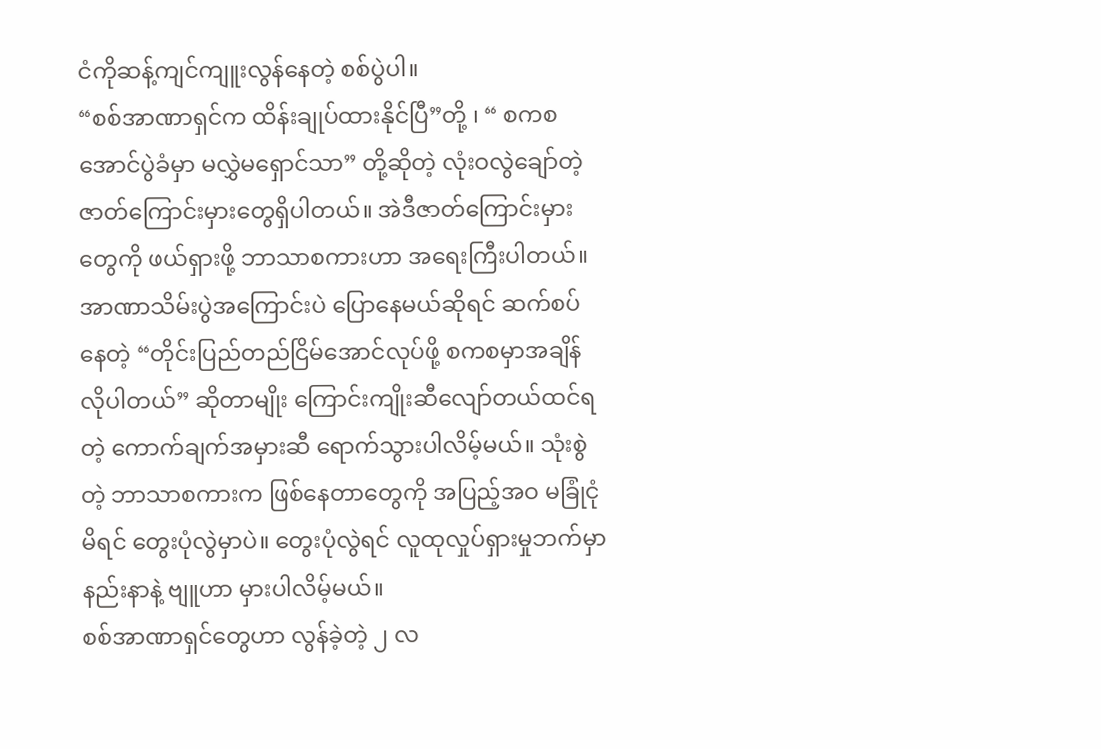ငံကိုဆန့်ကျင်ကျူးလွန်နေတဲ့ စစ်ပွဲပါ။
“စစ်အာဏာရှင်က ထိန်းချုပ်ထားနိုင်ပြီ”တို့ ၊ “ စကစ အောင်ပွဲခံမှာ မလွှဲမရှောင်သာ” တို့ဆိုတဲ့ လုံးဝလွဲချော်တဲ့ဇာတ်ကြောင်းမှားတွေရှိပါတယ်။ အဲဒီဇာတ်ကြောင်းမှားတွေကို ဖယ်ရှားဖို့ ဘာသာစကားဟာ အရေးကြီးပါတယ်။ အာဏာသိမ်းပွဲအကြောင်းပဲ ပြောနေမယ်ဆိုရင် ဆက်စပ်နေတဲ့ “တိုင်းပြည်တည်ငြိမ်အောင်လုပ်ဖို့ စကစမှာအချိန်လိုပါတယ်” ဆိုတာမျိုး ကြောင်းကျိုးဆီလျော်တယ်ထင်ရတဲ့ ကောက်ချက်အမှားဆီ ရောက်သွားပါလိမ့်မယ်။ သုံးစွဲတဲ့ ဘာသာစကားက ဖြစ်နေတာတွေကို အပြည့်အဝ မခြုံငုံမိရင် တွေးပုံလွဲမှာပဲ။ တွေးပုံလွဲရင် လူထုလှုပ်ရှားမှုဘက်မှာ နည်းနာနဲ့ ဗျူဟာ မှားပါလိမ့်မယ်။
စစ်အာဏာရှင်တွေဟာ လွန်ခဲ့တဲ့ ၂ လ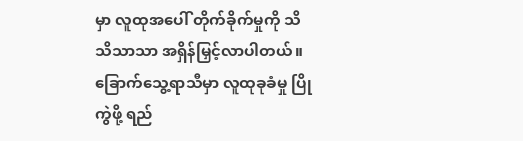မှာ လူထုအပေါ် တိုက်ခိုက်မှုကို သိသိသာသာ အရှိန်မြှင့်လာပါတယ်။ ခြောက်သွေ့ရာသီမှာ လူထုခုခံမှု ပြိုကွဲဖို့ ရည်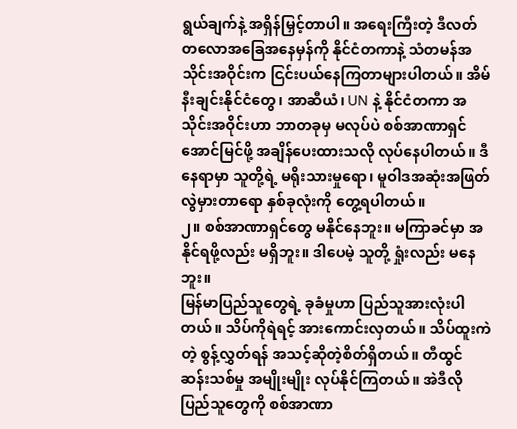ရွယ်ချက်နဲ့ အရှိန်မြှင့်တာပါ။ အရေးကြီးတဲ့ ဒီလတ်တလောအခြေအနေမှန်ကို နိုင်ငံတကာနဲ့ သံတမန်အသိုင်းအဝိုင်းက ငြင်းပယ်နေကြတာများပါတယ်။ အိမ်နီးချင်းနိုင်ငံတွေ၊ အာဆီယံ၊ UN နဲ့ နိုင်ငံတကာ အသိုင်းအဝိုင်းဟာ ဘာတခုမှ မလုပ်ပဲ စစ်အာဏာရှင် အောင်မြင်ဖို့ အချိန်ပေးထားသလို လုပ်နေပါတယ်။ ဒီနေရာမှာ သူတို့ရဲ့ မရိုးသားမှုရော၊ မူဝါဒအဆုံးအဖြတ် လွဲမှားတာရော နှစ်ခုလုံးကို တွေ့ရပါတယ်။
၂။ စစ်အာဏာရှင်တွေ မနိုင်နေဘူး။ မကြာခင်မှာ အနိုင်ရဖို့လည်း မရှိဘူး။ ဒါပေမဲ့ သူတို့ ရှုံးလည်း မနေဘူး။
မြန်မာပြည်သူတွေရဲ့ ခုခံမှုဟာ ပြည်သူအားလုံးပါတယ်။ သိပ်ကိုရဲရင့် အားကောင်းလှတယ်။ သိပ်ထူးကဲတဲ့ စွန့်လွှတ်ရန် အသင့်ဆိုတဲ့စိတ်ရှိတယ်။ တီထွင်ဆန်းသစ်မှု အမျိုးမျိုး လုပ်နိုင်ကြတယ်။ အဲဒီလိုပြည်သူတွေကို စစ်အာဏာ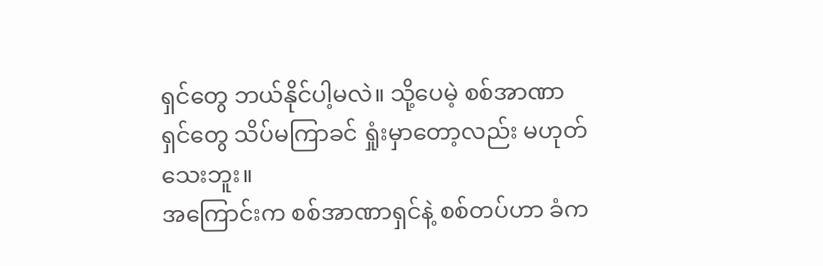ရှင်တွေ ဘယ်နိုင်ပါ့မလဲ။ သို့ပေမဲ့ စစ်အာဏာရှင်တွေ သိပ်မကြာခင် ရှုံးမှာတော့လည်း မဟုတ်သေးဘူး။
အကြောင်းက စစ်အာဏာရှင်နဲ့ စစ်တပ်ဟာ ခံက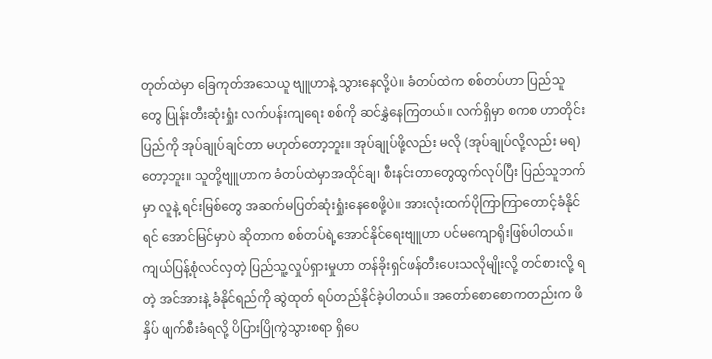တုတ်ထဲမှာ ခြေကုတ်အသေယူ ဗျူဟာနဲ့ သွားနေလို့ပဲ။ ခံတပ်ထဲက စစ်တပ်ဟာ ပြည်သူတွေ ပြုန်းတီးဆုံးရှုံး လက်ပန်းကျရေး စစ်ကို ဆင်နွှဲနေကြတယ်။ လက်ရှိမှာ စကစ ဟာတိုင်းပြည်ကို အုပ်ချုပ်ချင်တာ မဟုတ်တော့ဘူး။ အုပ်ချုပ်ဖို့လည်း မလို (အုပ်ချုပ်လို့လည်း မရ) တော့ဘူး။ သူတို့ဗျူဟာက ခံတပ်ထဲမှာအထိုင်ချ၊ စီးနင်းတာတွေထွက်လုပ်ပြီး ပြည်သူဘက်မှာ လူနဲ့ ရင်းမြစ်တွေ အဆက်မပြတ်ဆုံးရှုံးနေစေဖို့ပဲ။ အားလုံးထက်ပိုကြာကြာတောင့်ခံနိုင်ရင် အောင်မြင်မှာပဲ ဆိုတာက စစ်တပ်ရဲ့အောင်နိုင်ရေးဗျူဟာ ပင်မကျောရိုးဖြစ်ပါတယ်။
ကျယ်ပြန့်စုံလင်လှတဲ့ ပြည်သူ့လှုပ်ရှားမှုဟာ တန်ခိုးရှင်ဖန်တီးပေးသလိုမျိုးလို့ တင်စားလို့ ရတဲ့ အင်အားနဲ့ ခံနိုင်ရည်ကို ဆွဲထုတ် ရပ်တည်နိုင်ခဲ့ပါတယ်။ အတော်စောစောကတည်းက ဖိနှိပ် ဖျက်စီးခံရလို့ ပိပြားပြိုကွဲသွားစရာ ရှိပေ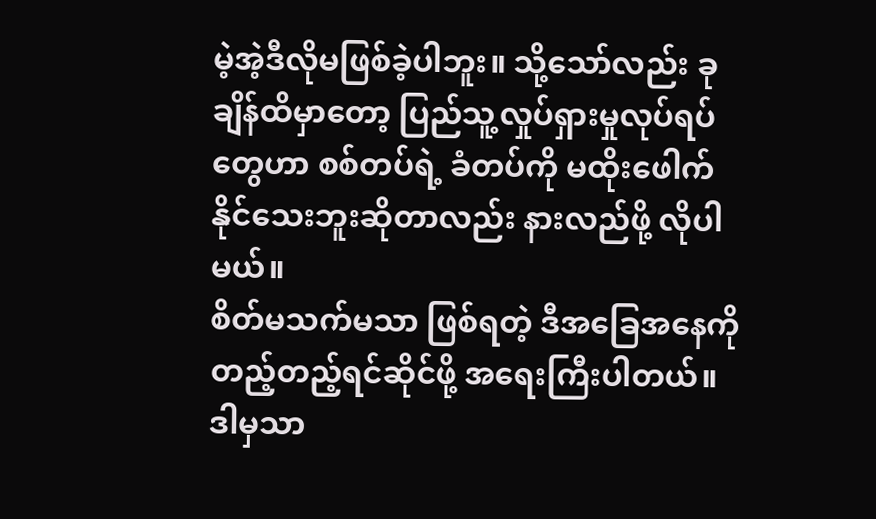မဲ့အဲ့ဒီလိုမဖြစ်ခဲ့ပါဘူး။ သို့သော်လည်း ခုချိန်ထိမှာတော့ ပြည်သူ့လှုပ်ရှားမှုလုပ်ရပ်တွေဟာ စစ်တပ်ရဲ့ ခံတပ်ကို မထိုးဖေါက်နိုင်သေးဘူးဆိုတာလည်း နားလည်ဖို့ လိုပါမယ်။
စိတ်မသက်မသာ ဖြစ်ရတဲ့ ဒီအခြေအနေကို တည့်တည့်ရင်ဆိုင်ဖို့ အရေးကြီးပါတယ်။ ဒါမှသာ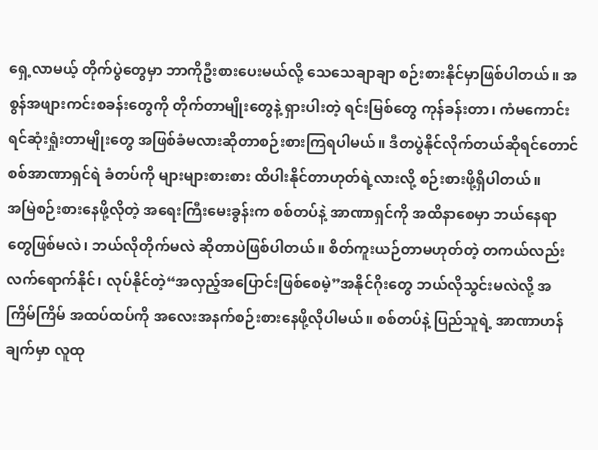ရှေ့လာမယ့် တိုက်ပွဲတွေမှာ ဘာကိုဦးစားပေးမယ်လို့ သေသေချာချာ စဉ်းစားနိုင်မှာဖြစ်ပါတယ်။ အစွန်အဖျားကင်းစခန်းတွေကို တိုက်တာမျိုးတွေနဲ့ ရှားပါးတဲ့ ရင်းမြစ်တွေ ကုန်ခန်းတာ၊ ကံမကောင်းရင်ဆုံးရှုံးတာမျိုးတွေ အဖြစ်ခံမလားဆိုတာစဉ်းစားကြရပါမယ်။ ဒီတပွဲနိုင်လိုက်တယ်ဆိုရင်တောင် စစ်အာဏာရှင်ရဲ ခံတပ်ကို များများစားစား ထိပါးနိုင်တာဟုတ်ရဲ့လားလို့ စဉ်းစားဖို့ရှိပါတယ်။
အမြဲစဉ်းစားနေဖို့လိုတဲ့ အရေးကြီးမေးခွန်းက စစ်တပ်နဲ့ အာဏာရှင်ကို အထိနာစေမှာ ဘယ်နေရာတွေဖြစ်မလဲ၊ ဘယ်လိုတိုက်မလဲ ဆိုတာပဲဖြစ်ပါတယ်။ စိတ်ကူးယဉ်တာမဟုတ်တဲ့ တကယ်လည်း လက်ရောက်နိုင်၊ လုပ်နိုင်တဲ့“အလှည့်အပြောင်းဖြစ်စေမဲ့”အနိုင်ဂိုးတွေ ဘယ်လိုသွင်းမလဲလို့ အကြိမ်ကြိမ် အထပ်ထပ်ကို အလေးအနက်စဉ်းစားနေဖို့လိုပါမယ်။ စစ်တပ်နဲ့ ပြည်သူရဲ့ အာဏာဟန်ချက်မှာ လူထု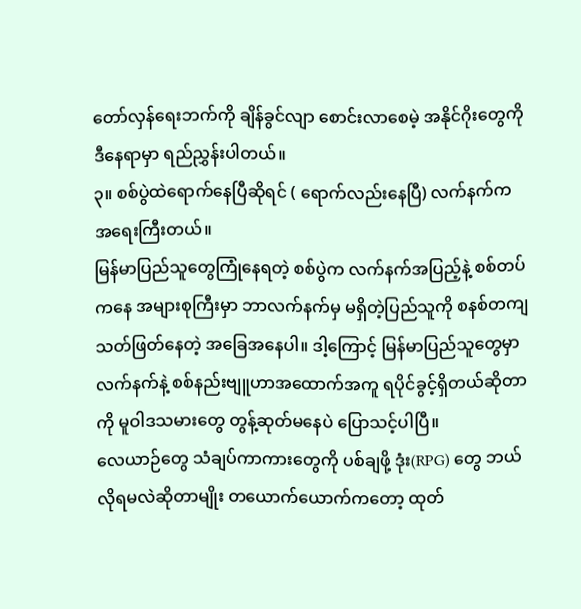တော်လှန်ရေးဘက်ကို ချိန်ခွင်လျာ စောင်းလာစေမဲ့ အနိုင်ဂိုးတွေကို ဒီနေရာမှာ ရည်ညွှန်းပါတယ်။
၃။ စစ်ပွဲထဲရောက်နေပြီဆိုရင် ( ရောက်လည်းနေပြီ) လက်နက်က အရေးကြီးတယ်။
မြန်မာပြည်သူတွေကြုံနေရတဲ့ စစ်ပွဲက လက်နက်အပြည့်နဲ့ စစ်တပ်ကနေ အများစုကြီးမှာ ဘာလက်နက်မှ မရှိတဲ့ပြည်သူကို စနစ်တကျ သတ်ဖြတ်နေတဲ့ အခြေအနေပါ။ ဒါ့ကြောင့် မြန်မာပြည်သူတွေမှာ လက်နက်နဲ့ စစ်နည်းဗျူဟာအထောက်အကူ ရပိုင်ခွင့်ရှိတယ်ဆိုတာကို မူဝါဒသမားတွေ တွန့်ဆုတ်မနေပဲ ပြောသင့်ပါပြီ။
လေယာဉ်တွေ သံချပ်ကာကားတွေကို ပစ်ချဖို့ ဒုံး(RPG) တွေ ဘယ်လိုရမလဲဆိုတာမျိုး တယောက်ယောက်ကတော့ ထုတ်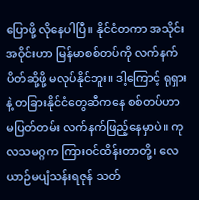ပြောဖို့ လိုနေပါပြီ။ နိုင်ငံတကာ အသိုင်းအဝိုင်းဟာ မြန်မာစစ်တပ်ကို လက်နက်ပိတ်ဆို့ဖို့ မလုပ်နိုင်ဘူး။ ဒါ့ကြောင့် ရုရှားနဲ့ တခြားနိုင်ငံတွေဆီကနေ စစ်တပ်ဟာ မပြတ်တမ်း လက်နက်ဖြည့်နေမှာပဲ။ ကုလသမဂ္ဂက ကြားဝင်ထိန်းတာတို့၊ လေယာဉ်မပျံသန်းရဇုန် သတ်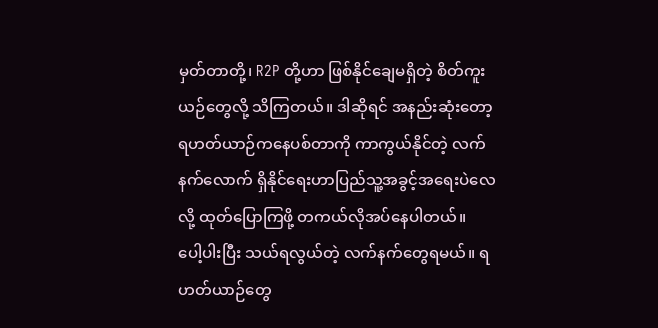မှတ်တာတို့၊ R2P တို့ဟာ ဖြစ်နိုင်ချေမရှိတဲ့ စိတ်ကူးယဉ်တွေလို့ သိကြတယ်။ ဒါဆိုရင် အနည်းဆုံးတော့ ရဟတ်ယာဉ်ကနေပစ်တာကို ကာကွယ်နိုင်တဲ့ လက်နက်လောက် ရှိနိုင်ရေးဟာပြည်သူ့အခွင့်အရေးပဲလေလို့ ထုတ်ပြောကြဖို့ တကယ်လိုအပ်နေပါတယ်။
ပေါ့ပါးပြီး သယ်ရလွယ်တဲ့ လက်နက်တွေရမယ်။ ရဟတ်ယာဉ်တွေ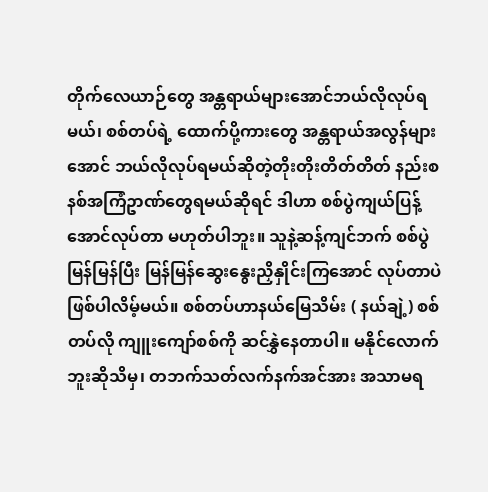တိုက်လေယာဉ်တွေ အန္တရာယ်များအောင်ဘယ်လိုလုပ်ရမယ်၊ စစ်တပ်ရဲ့ ထောက်ပို့ကားတွေ အန္တရာယ်အလွန်များအောင် ဘယ်လိုလုပ်ရမယ်ဆိုတဲ့တိုးတိုးတိတ်တိတ် နည်းစနစ်အကြံဥာဏ်တွေရမယ်ဆိုရင် ဒါဟာ စစ်ပွဲကျယ်ပြန့်အောင်လုပ်တာ မဟုတ်ပါဘူး။ သူနဲ့ဆန့်ကျင်ဘက် စစ်ပွဲမြန်မြန်ပြီး မြန်မြန်ဆွေးနွေးညှိနှိုင်းကြအောင် လုပ်တာပဲဖြစ်ပါလိမ့်မယ်။ စစ်တပ်ဟာနယ်မြေသိမ်း ( နယ်ချဲ့) စစ်တပ်လို ကျူးကျော်စစ်ကို ဆင်နွှဲနေတာပါ။ မနိုင်လောက်ဘူးဆိုသိမှ၊ တဘက်သတ်လက်နက်အင်အား အသာမရ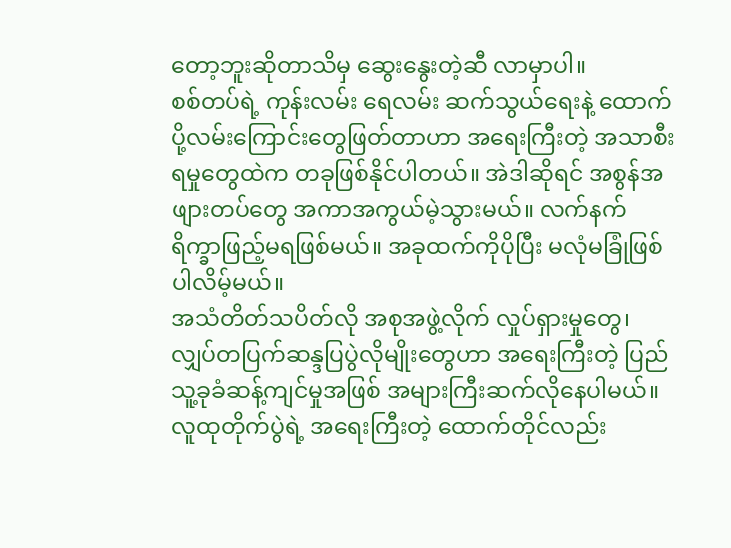တော့ဘူးဆိုတာသိမှ ဆွေးနွေးတဲ့ဆီ လာမှာပါ။
စစ်တပ်ရဲ့ ကုန်းလမ်း ရေလမ်း ဆက်သွယ်ရေးနဲ့ ထောက်ပို့လမ်းကြောင်းတွေဖြတ်တာဟာ အရေးကြီးတဲ့ အသာစီးရမှုတွေထဲက တခုဖြစ်နိုင်ပါတယ်။ အဲဒါဆိုရင် အစွန်အဖျားတပ်တွေ အကာအကွယ်မဲ့သွားမယ်။ လက်နက် ရိက္ခာဖြည့်မရဖြစ်မယ်။ အခုထက်ကိုပိုပြီး မလုံမခြုံဖြစ်ပါလိမ့်မယ်။
အသံတိတ်သပိတ်လို အစုအဖွဲ့လိုက် လှုပ်ရှားမှုတွေ၊ လျှပ်တပြက်ဆန္ဒပြပွဲလိုမျိုးတွေဟာ အရေးကြီးတဲ့ ပြည်သူ့ခုခံဆန့်ကျင်မှုအဖြစ် အများကြီးဆက်လိုနေပါမယ်။ လူထုတိုက်ပွဲရဲ့ အရေးကြီးတဲ့ ထောက်တိုင်လည်း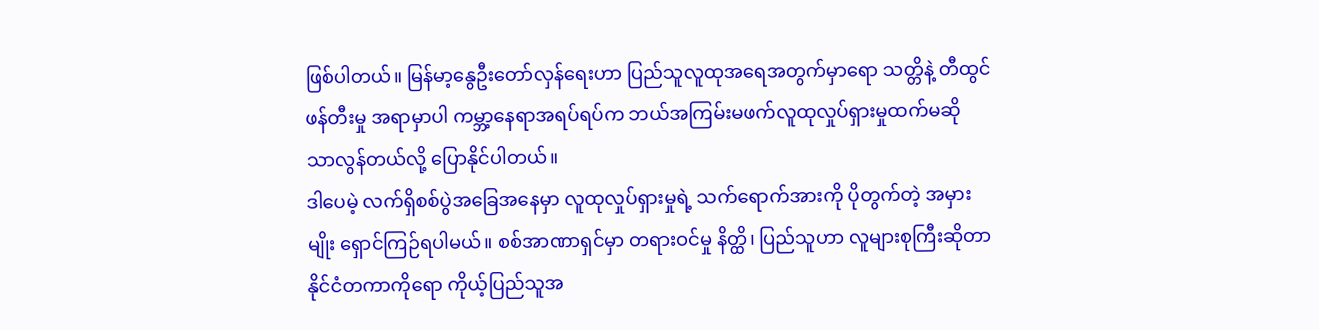ဖြစ်ပါတယ်။ မြန်မာ့နွေဦးတော်လှန်ရေးဟာ ပြည်သူလူထုအရေအတွက်မှာရော သတ္တိနဲ့ တီထွင်ဖန်တီးမှု အရာမှာပါ ကမ္ဘာ့နေရာအရပ်ရပ်က ဘယ်အကြမ်းမဖက်လူထုလှုပ်ရှားမှုထက်မဆို သာလွန်တယ်လို့ ပြောနိုင်ပါတယ်။
ဒါပေမဲ့ လက်ရှိစစ်ပွဲအခြေအနေမှာ လူထုလှုပ်ရှားမှုရဲ့ သက်ရောက်အားကို ပိုတွက်တဲ့ အမှားမျိုး ရှောင်ကြဉ်ရပါမယ်။ စစ်အာဏာရှင်မှာ တရားဝင်မှု နိတ္ထိ၊ ပြည်သူဟာ လူများစုကြီးဆိုတာ နိုင်ငံတကာကိုရော ကိုယ့်ပြည်သူအ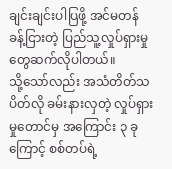ချင်းချင်းပါပြဖို့ အင်မတန် ခန့်ငြားတဲ့ ပြည်သူ့လှုပ်ရှားမှုတွေဆက်လိုပါတယ်။
သို့သော်လည်း အသံတိတ်သပိတ်လို ခမ်းနားလှတဲ့ လှုပ်ရှားမှုတောင်မှ အကြောင်း ၃ ခုကြောင့် စစ်တပ်ရဲ့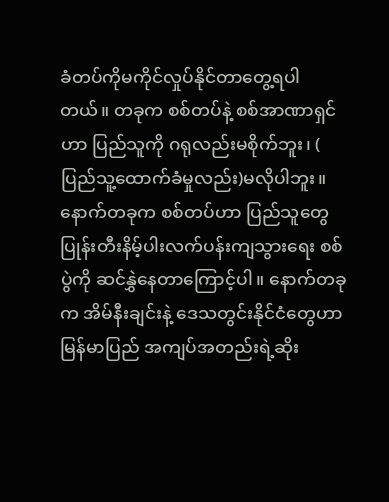ခံတပ်ကိုမကိုင်လှုပ်နိုင်တာတွေ့ရပါတယ်။ တခုက စစ်တပ်နဲ့ စစ်အာဏာရှင်ဟာ ပြည်သူကို ဂရုလည်းမစိုက်ဘူး၊ ( ပြည်သူ့ထောက်ခံမှုလည်း)မလိုပါဘူး။ နောက်တခုက စစ်တပ်ဟာ ပြည်သူတွေ ပြုန်းတီးနိမ့်ပါးလက်ပန်းကျသွားရေး စစ်ပွဲကို ဆင်နွှဲနေတာကြောင့်ပါ။ နောက်တခုက အိမ်နီးချင်းနဲ့ ဒေသတွင်းနိုင်ငံတွေဟာ မြန်မာပြည် အကျပ်အတည်းရဲ့ဆိုး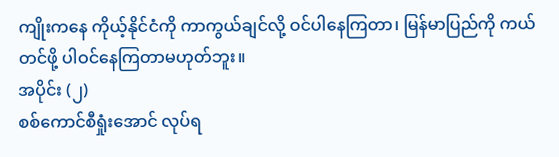ကျိုးကနေ ကိုယ့်နိုင်ငံကို ကာကွယ်ချင်လို့ ဝင်ပါနေကြတာ၊ မြန်မာပြည်ကို ကယ်တင်ဖို့ ပါဝင်နေကြတာမဟုတ်ဘူး။
အပိုင်း (၂)
စစ်ကောင်စီရှုံးအောင် လုပ်ရ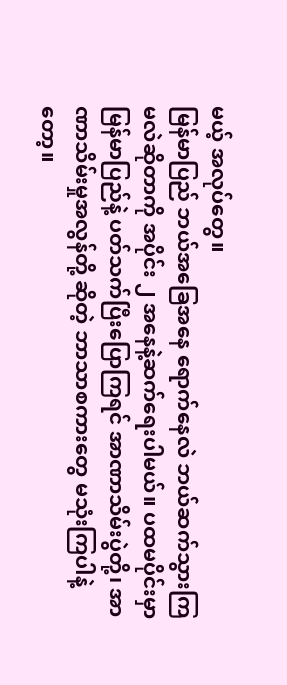မယ့် အလုပ်တွေ။
မြန်မာပြည် ဘယ်အခြေအနေ ရောက်နေလဲ ဘယ်ဆက်သွားကြမလဲဆိုတာကို အပိုင်း ၂ အနေနဲ့ဆက်ရေးပါမယ်။ ပထမပိုင်းမှာ မြန်မာပြည်နဲ့ ပတ်သက်ပြီးပြောကြရင် အာဏာသိမ်းပွဲတို့၊ အာဏာသိမ်းမှုအလွန်တို့ ဆိုတဲ့ ဘာသာစကားတွေ မသုံးကြပါနဲ့တော့။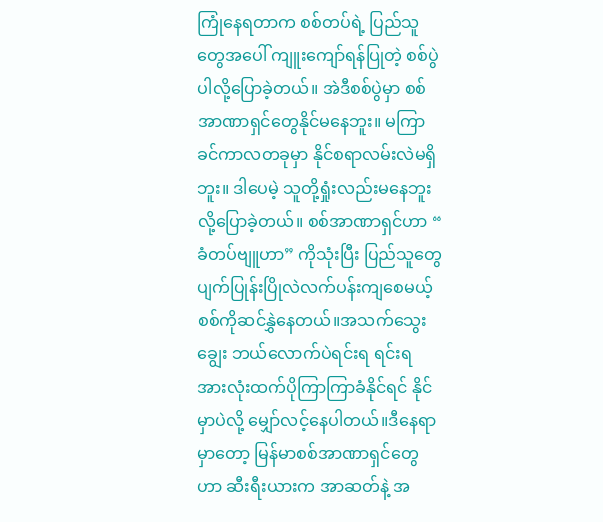ကြုံနေရတာက စစ်တပ်ရဲ့ ပြည်သူတွေအပေါ် ကျူးကျော်ရန်ပြုတဲ့ စစ်ပွဲပါလို့ပြောခဲ့တယ်။ အဲဒီစစ်ပွဲမှာ စစ်အာဏာရှင်တွေနိုင်မနေဘူး။ မကြာခင်ကာလတခုမှာ နိုင်စရာလမ်းလဲမရှိဘူး။ ဒါပေမဲ့ သူတို့ရှုံးလည်းမနေဘူးလို့ပြောခဲ့တယ်။ စစ်အာဏာရှင်ဟာ “ ခံတပ်ဗျူဟာ” ကိုသုံးပြီး ပြည်သူတွေ ပျက်ပြုန်းပြိုလဲလက်ပန်းကျစေမယ့် စစ်ကိုဆင်နွှဲနေတယ်။အသက်သွေးချွေး ဘယ်လောက်ပဲရင်းရ ရင်းရ အားလုံးထက်ပိုကြာကြာခံနိုင်ရင် နိုင်မှာပဲလို့ မျှော်လင့်နေပါတယ်။ဒီနေရာမှာတော့ မြန်မာစစ်အာဏာရှင်တွေဟာ ဆီးရီးယားက အာဆတ်နဲ့ အ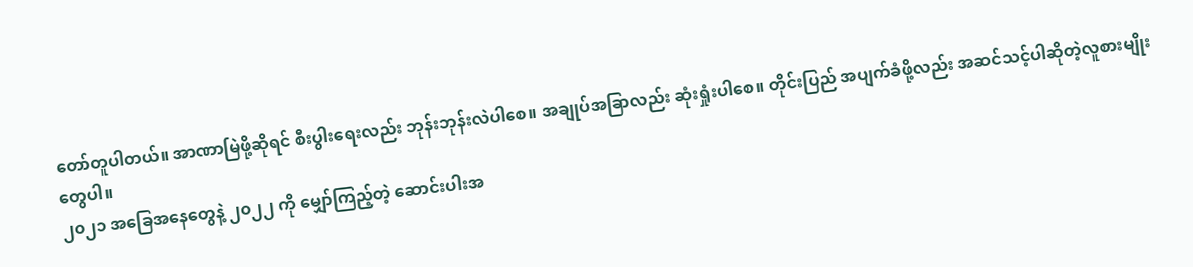တော်တူပါတယ်။ အာဏာမြဲဖို့ဆိုရင် စီးပွါးရေးလည်း ဘုန်းဘုန်းလဲပါစေ။ အချုပ်အခြာလည်း ဆုံးရှုံးပါစေ။ တိုင်းပြည် အပျက်ခံဖို့လည်း အဆင်သင့်ပါဆိုတဲ့လူစားမျိုးတွေပါ။
၂၀၂၁ အခြေအနေတွေနဲ့ ၂၀၂၂ ကို မျှော်ကြည့်တဲ့ ဆောင်းပါးအ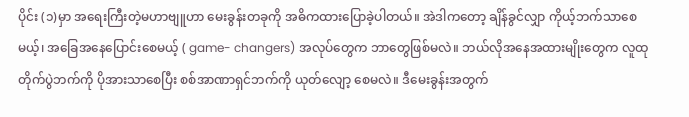ပိုင်း (၁)မှာ အရေးကြီးတဲ့မဟာဗျူဟာ မေးခွန်းတခုကို အဓိကထားပြောခဲ့ပါတယ်။ အဲဒါကတော့ ချိန်ခွင်လျှာ ကိုယ့်ဘက်သာစေမယ့်၊ အခြေအနေပြောင်းစေမယ့် ( game- changers) အလုပ်တွေက ဘာတွေဖြစ်မလဲ။ ဘယ်လိုအနေအထားမျိုးတွေက လူထုတိုက်ပွဲဘက်ကို ပိုအားသာစေပြီး စစ်အာဏာရှင်ဘက်ကို ယုတ်လျော့ စေမလဲ။ ဒီမေးခွန်းအတွက်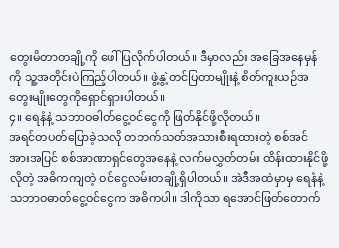တွေးမိတာတချို့ကို ဖေါ်ပြလိုက်ပါတယ်။ ဒီမှာလည်း အခြေအနေမှန်ကို သူ့အတိုင်းပဲကြည့်ပါတယ်။ ဖွဲ့နွဲ့တင်ပြတာမျိုးနဲ့ စိတ်ကူးယဉ်အတွေးမျိုးတွေကိုရှောင်ရှားပါတယ်။
၄။ ရေနံနဲ့ သဘာဝဓါတ်ငွေ့ဝင်ငွေကို ဖြတ်နိုင်ဖို့လိုတယ်။
အရင်တပတ်ပြောခဲ့သလို တဘက်သတ်အသားစီးရထားတဲ့ စစ်အင်အားအပြင် စစ်အာဏာရှင်တွေအနေနဲ့ လက်မလွှတ်တမ်း ထိန်းထားနိုင်ဖို့လိုတဲ့ အဓိကကျတဲ့ ဝင်ငွေလမ်းတချို့ရှိပါတယ်။ အဲဒီအထဲမှာမှ ရေနံနဲ့ သဘာဝဓာတ်ငွေ့ဝင်ငွေက အဓိကပါ။ ဒါကိုသာ ရအောင်ဖြတ်တောက်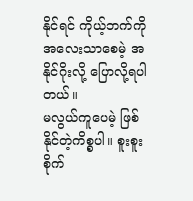နိုင်ရင် ကိုယ့်ဘက်ကို အလေးသာစေမဲ့ အနိုင်ဂိုးလို့ ပြောလို့ရပါတယ်။
မလွယ်ကူပေမဲ့ ဖြစ်နိုင်တဲ့ကိစ္စပါ။ စူးစူးစိုက်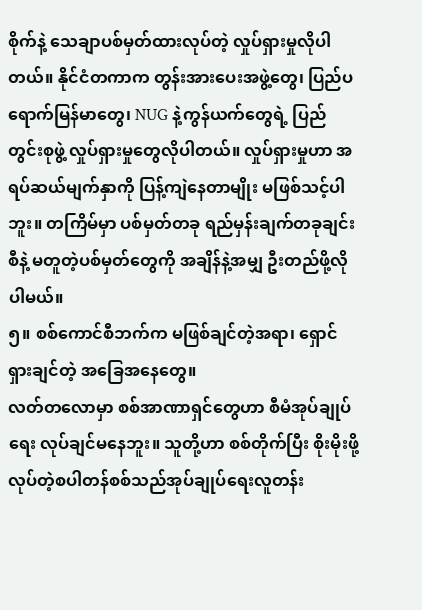စိုက်နဲ့ သေချာပစ်မှတ်ထားလုပ်တဲ့ လှုပ်ရှားမှုလိုပါတယ်။ နိုင်ငံတကာက တွန်းအားပေးအဖွဲ့တွေ၊ ပြည်ပရောက်မြန်မာတွေ၊ NUG နဲ့ကွန်ယက်တွေရဲ့ ပြည်တွင်းစုဖွဲ့ လှုပ်ရှားမှုတွေလိုပါတယ်။ လှုပ်ရှားမှုဟာ အရပ်ဆယ်မျက်နှာကို ပြန့်ကျဲနေတာမျိုး မဖြစ်သင့်ပါဘူး။ တကြိမ်မှာ ပစ်မှတ်တခု ရည်မှန်းချက်တခုချင်းစီနဲ့ မတူတဲ့ပစ်မှတ်တွေကို အချိန်နဲ့အမျှ ဦးတည်ဖို့လိုပါမယ်။
၅။ စစ်ကောင်စီဘက်က မဖြစ်ချင်တဲ့အရာ၊ ရှောင်ရှားချင်တဲ့ အခြေအနေတွေ။
လတ်တလောမှာ စစ်အာဏာရှင်တွေဟာ စီမံအုပ်ချုပ်ရေး လုပ်ချင်မနေဘူး။ သူတို့ဟာ စစ်တိုက်ပြီး စိုးမိုးဖို့ လုပ်တဲ့စပါတန်စစ်သည်အုပ်ချုပ်ရေးလူတန်း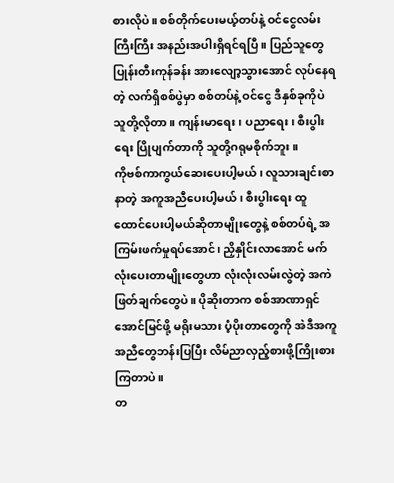စားလိုပဲ။ စစ်တိုက်ပေးမယ့်တပ်နဲ့ ဝင်ငွေလမ်းကြီးကြီး အနည်းအပါးရှိရင်ရပြီ။ ပြည်သူတွေ ပြုန်းတီးကုန်ခန်း အားလျော့သွားအောင် လုပ်နေရတဲ့ လက်ရှိစစ်ပွဲမှာ စစ်တပ်နဲ့ ဝင်ငွေ ဒီနှစ်ခုကိုပဲ သူတို့လိုတာ။ ကျန်းမာရေး၊ ပညာရေး၊ စီးပွါးရေး ပြိုပျက်တာကို သူတို့ဂရုမစိုက်ဘူး။
ကိုဗစ်ကာကွယ်ဆေးပေးပါ့မယ်၊ လူသားချင်းစာနာတဲ့ အကူအညီပေးပါ့မယ်၊ စီးပွါးရေး ထူထောင်ပေးပါ့မယ်ဆိုတာမျိုးတွေနဲ့ စစ်တပ်ရဲ့ အကြမ်းဖက်မှုရပ်အောင်၊ ညှိနှိုင်းလာအောင် မက်လုံးပေးတာမျိုးတွေဟာ လုံးလုံးလမ်းလွဲတဲ့ အကဲဖြတ်ချက်တွေပဲ။ ပိုဆိုးတာက စစ်အာဏာရှင်အောင်မြင်ဖို့ မရိုးမသား ပံ့ပိုးတာတွေကို အဲဒီအကူအညီတွေဘန်းပြပြီး လိမ်ညာလှည့်စားဖို့ကြိုးစားကြတာပဲ။
တ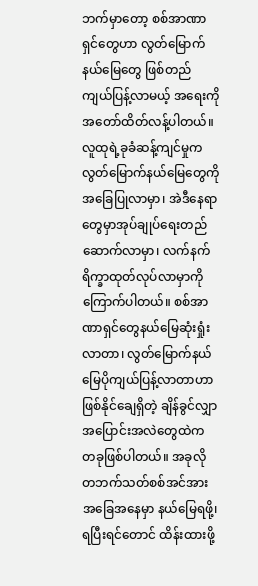ဘက်မှာတော့ စစ်အာဏာရှင်တွေဟာ လွတ်မြောက်နယ်မြေတွေ ဖြစ်တည်ကျယ်ပြန့်လာမယ့် အရေးကို အတော်ထိတ်လန့်ပါတယ်။ လူထုရဲ့ခုခံဆန့်ကျင်မှုက လွတ်မြောက်နယ်မြေတွေကို အခြေပြုလာမှာ၊ အဲဒီနေရာတွေမှာအုပ်ချုပ်ရေးတည်ဆောက်လာမှာ၊ လက်နက်ရိက္ခာထုတ်လုပ်လာမှာကို ကြောက်ပါတယ်။ စစ်အာဏာရှင်တွေနယ်မြေဆုံးရှုံးလာတာ၊ လွတ်မြောက်နယ်မြေပိုကျယ်ပြန့်လာတာဟာ ဖြစ်နိုင်ချေရှိတဲ့ ချိန်ခွင်လျှာ အပြောင်းအလဲတွေထဲက တခုဖြစ်ပါတယ်။ အခုလို တဘက်သတ်စစ်အင်အား အခြေအနေမှာ နယ်မြေရဖို့၊ ရပြီးရင်တောင် ထိန်းထားဖို့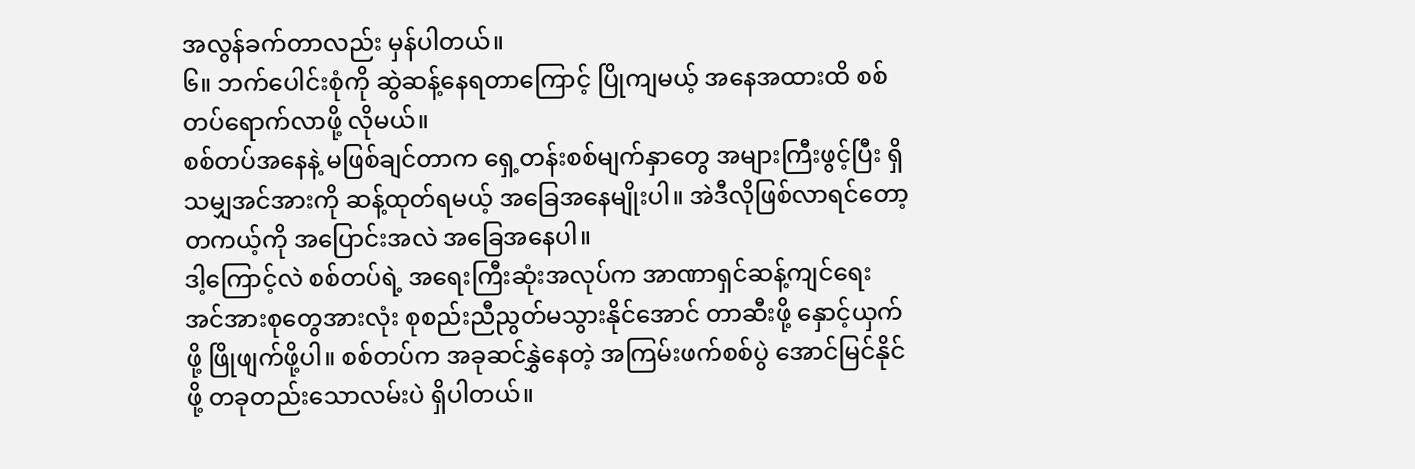အလွန်ခက်တာလည်း မှန်ပါတယ်။
၆။ ဘက်ပေါင်းစုံကို ဆွဲဆန့်နေရတာကြောင့် ပြိုကျမယ့် အနေအထားထိ စစ်တပ်ရောက်လာဖို့ လိုမယ်။
စစ်တပ်အနေနဲ့ မဖြစ်ချင်တာက ရှေ့တန်းစစ်မျက်နှာတွေ အများကြီးဖွင့်ပြီး ရှိသမျှအင်အားကို ဆန့်ထုတ်ရမယ့် အခြေအနေမျိုးပါ။ အဲဒီလိုဖြစ်လာရင်တော့ တကယ့်ကို အပြောင်းအလဲ အခြေအနေပါ။
ဒါ့ကြောင့်လဲ စစ်တပ်ရဲ့ အရေးကြီးဆုံးအလုပ်က အာဏာရှင်ဆန့်ကျင်ရေး အင်အားစုတွေအားလုံး စုစည်းညီညွတ်မသွားနိုင်အောင် တာဆီးဖို့ နှောင့်ယှက်ဖို့ ဖြိုဖျက်ဖို့ပါ။ စစ်တပ်က အခုဆင်နွှဲနေတဲ့ အကြမ်းဖက်စစ်ပွဲ အောင်မြင်နိုင်ဖို့ တခုတည်းသောလမ်းပဲ ရှိပါတယ်။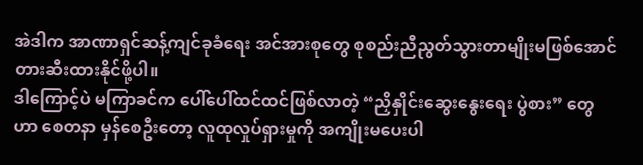အဲဒါက အာဏာရှင်ဆန့်ကျင်ခုခံရေး အင်အားစုတွေ စုစည်းညီညွတ်သွားတာမျိုးမဖြစ်အောင် တားဆီးထားနိုင်ဖို့ပါ။
ဒါကြောင့်ပဲ မကြာခင်က ပေါ်ပေါ်ထင်ထင်ဖြစ်လာတဲ့ “ညှိနှိုင်းဆွေးနွေးရေး ပွဲစား” တွေဟာ စေတနာ မှန်စေဦးတော့ လူထုလှုပ်ရှားမှုကို အကျိုးမပေးပါ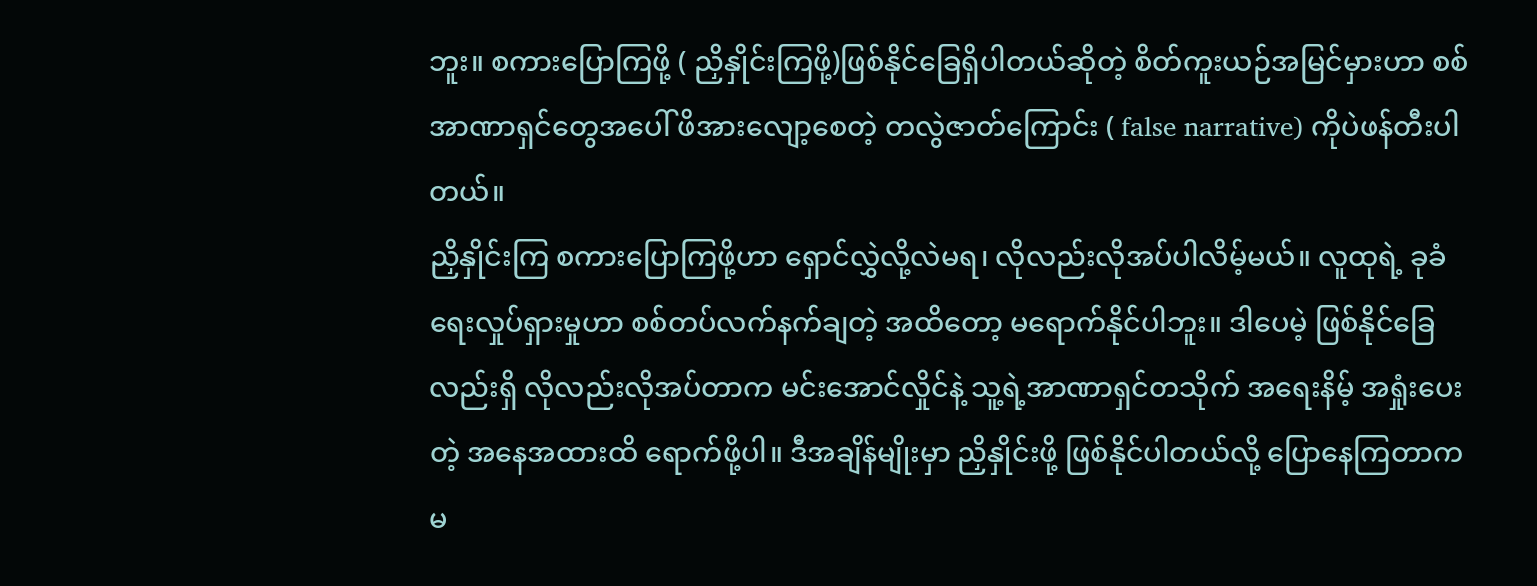ဘူး။ စကားပြောကြဖို့ ( ညှိနှိုင်းကြဖို့)ဖြစ်နိုင်ခြေရှိပါတယ်ဆိုတဲ့ စိတ်ကူးယဉ်အမြင်မှားဟာ စစ်အာဏာရှင်တွေအပေါ် ဖိအားလျော့စေတဲ့ တလွဲဇာတ်ကြောင်း ( false narrative) ကိုပဲဖန်တီးပါတယ်။
ညှိနှိုင်းကြ စကားပြောကြဖို့ဟာ ရှောင်လွှဲလို့လဲမရ၊ လိုလည်းလိုအပ်ပါလိမ့်မယ်။ လူထုရဲ့ ခုခံရေးလှုပ်ရှားမှုဟာ စစ်တပ်လက်နက်ချတဲ့ အထိတော့ မရောက်နိုင်ပါဘူး။ ဒါပေမဲ့ ဖြစ်နိုင်ခြေလည်းရှိ လိုလည်းလိုအပ်တာက မင်းအောင်လှိုင်နဲ့ သူ့ရဲ့အာဏာရှင်တသိုက် အရေးနိမ့် အရှုံးပေးတဲ့ အနေအထားထိ ရောက်ဖို့ပါ။ ဒီအချိန်မျိုးမှာ ညှိနှိုင်းဖို့ ဖြစ်နိုင်ပါတယ်လို့ ပြောနေကြတာက မ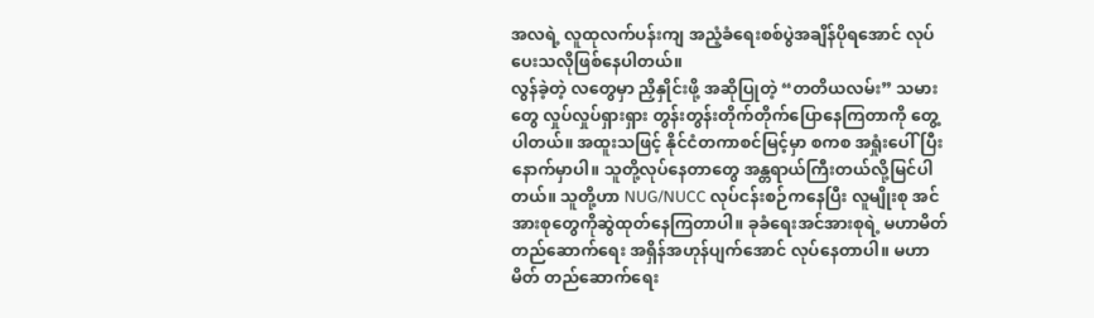အလရဲ့ လူထုလက်ပန်းကျ အညံ့ခံရေးစစ်ပွဲအချိန်ပိုရအောင် လုပ်ပေးသလိုဖြစ်နေပါတယ်။
လွန်ခဲ့တဲ့ လတွေမှာ ညှိနှိုင်းဖို့ အဆိုပြုတဲ့ “တတိယလမ်း” သမားတွေ လှုပ်လှုပ်ရှားရှား တွန်းတွန်းတိုက်တိုက်ပြောနေကြတာကို တွေ့ပါတယ်။ အထူးသဖြင့် နိုင်ငံတကာစင်မြင့်မှာ စကစ အရှုံးပေါ်ပြီးနောက်မှာပါ။ သူတို့လုပ်နေတာတွေ အန္တရာယ်ကြီးတယ်လို့မြင်ပါတယ်။ သူတို့ဟာ NUG/NUCC လုပ်ငန်းစဉ်ကနေပြီး လူမျိုးစု အင်အားစုတွေကိုဆွဲထုတ်နေကြတာပါ။ ခုခံရေးအင်အားစုရဲ့ မဟာမိတ်တည်ဆောက်ရေး အရှိန်အဟုန်ပျက်အောင် လုပ်နေတာပါ။ မဟာမိတ် တည်ဆောက်ရေး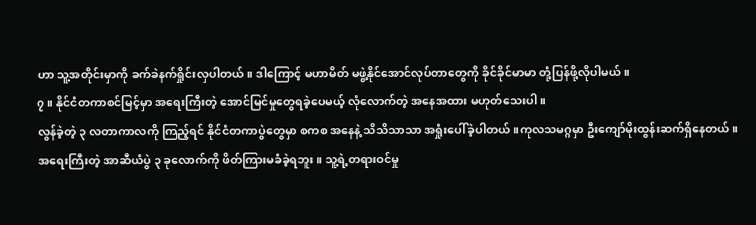ဟာ သူ့အတိုင်းမှာကို ခက်ခဲနက်ရှိုင်းလှပါတယ်။ ဒါကြောင့် မဟာမိတ် မဖွဲ့နိုင်အောင်လုပ်တာတွေကို ခိုင်ခိုင်မာမာ တုံ့ပြန်ဖို့လိုပါမယ်။
၇။ နိုင်ငံတကာစင်မြင့်မှာ အရေးကြီးတဲ့ အောင်မြင်မှုတွေရခဲ့ပေမယ့် လုံလောက်တဲ့ အနေအထား မဟုတ်သေးပါ။
လွန်ခဲ့တဲ့ ၃ လတာကာလကို ကြည့်ရင် နိုင်ငံတကာပွဲတွေမှာ စကစ အနေနဲ့ သိသိသာသာ အရှုံးပေါ်ခဲ့ပါတယ်။ကုလသမဂ္ဂမှာ ဦးကျော်မိုးထွန်းဆက်ရှိနေတယ်။ အရေးကြီးတဲ့ အာဆီယံပွဲ ၃ ခုလောက်ကို ဖိတ်ကြားမခံခဲ့ရဘူး။ သူ့ရဲ့တရားဝင်မှု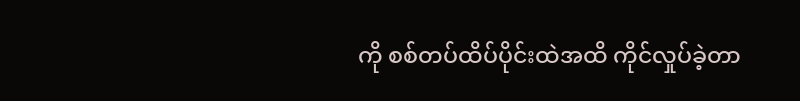ကို စစ်တပ်ထိပ်ပိုင်းထဲအထိ ကိုင်လှုပ်ခဲ့တာ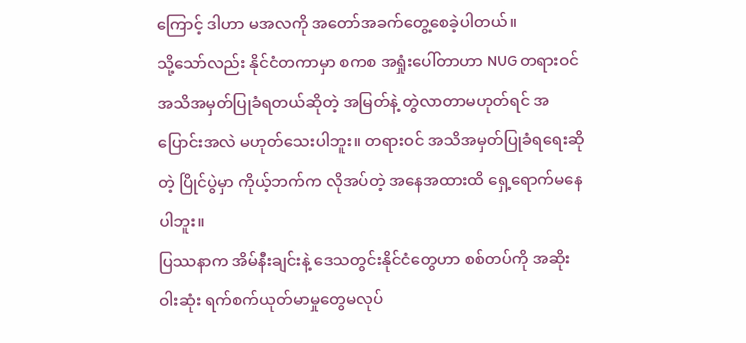ကြောင့် ဒါဟာ မအလကို အတော်အခက်တွေ့စေခဲ့ပါတယ်။
သို့သော်လည်း နိုင်ငံတကာမှာ စကစ အရှုံးပေါ်တာဟာ NUG တရားဝင် အသိအမှတ်ပြုခံရတယ်ဆိုတဲ့ အမြတ်နဲ့ တွဲလာတာမဟုတ်ရင် အပြောင်းအလဲ မဟုတ်သေးပါဘူး။ တရားဝင် အသိအမှတ်ပြုခံရရေးဆိုတဲ့ ပြိုင်ပွဲမှာ ကိုယ့်ဘက်က လိုအပ်တဲ့ အနေအထားထိ ရှေ့ရောက်မနေပါဘူး။
ပြဿနာက အိမ်နီးချင်းနဲ့ ဒေသတွင်းနိုင်ငံတွေဟာ စစ်တပ်ကို အဆိုးဝါးဆုံး ရက်စက်ယုတ်မာမှုတွေမလုပ်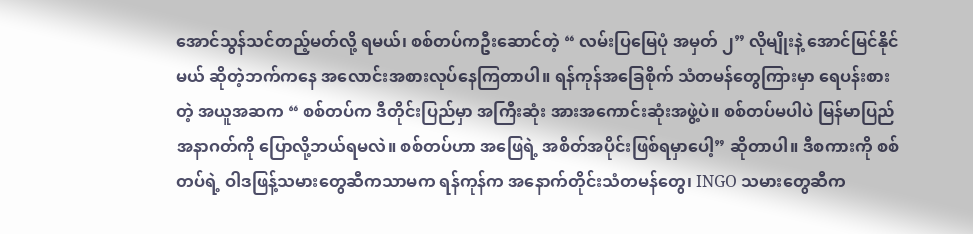အောင်သွန်သင်တည့်မတ်လို့ ရမယ်၊ စစ်တပ်ကဦးဆောင်တဲ့ “ လမ်းပြမြေပုံ အမှတ် ၂” လိုမျိုးနဲ့ အောင်မြင်နိုင်မယ် ဆိုတဲ့ဘက်ကနေ အလောင်းအစားလုပ်နေကြတာပါ။ ရန်ကုန်အခြေစိုက် သံတမန်တွေကြားမှာ ရေပန်းစားတဲ့ အယူအဆက “ စစ်တပ်က ဒီတိုင်းပြည်မှာ အကြီးဆုံး အားအကောင်းဆုံးအဖွဲ့ပဲ။ စစ်တပ်မပါပဲ မြန်မာပြည် အနာဂတ်ကို ပြောလို့ဘယ်ရမလဲ။ စစ်တပ်ဟာ အဖြေရဲ့ အစိတ်အပိုင်းဖြစ်ရမှာပေါ့” ဆိုတာပါ။ ဒီစကားကို စစ်တပ်ရဲ့ ဝါဒဖြန့်သမားတွေဆီကသာမက ရန်ကုန်က အနောက်တိုင်းသံတမန်တွေ၊ INGO သမားတွေဆီက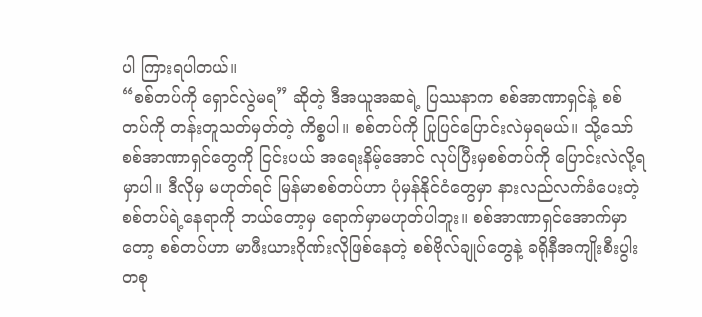ပါ ကြားရပါတယ်။
“စစ်တပ်ကို ရှောင်လွဲမရ” ဆိုတဲ့ ဒီအယူအဆရဲ့ ပြဿနာက စစ်အာဏာရှင်နဲ့ စစ်တပ်ကို တန်းတူသတ်မှတ်တဲ့ ကိစ္စပါ။ စစ်တပ်ကို ပြုပြင်ပြောင်းလဲမှရမယ်။ သို့သော် စစ်အာဏာရှင်တွေကို ငြင်းပယ် အရေးနိမ့်အောင် လုပ်ပြီးမှစစ်တပ်ကို ပြောင်းလဲလို့ရမှာပါ။ ဒီလိုမှ မဟုတ်ရင် မြန်မာစစ်တပ်ဟာ ပုံမှန်နိုင်ငံတွေမှာ နားလည်လက်ခံပေးတဲ့စစ်တပ်ရဲ့နေရာကို ဘယ်တော့မှ ရောက်မှာမဟုတ်ပါဘူး။ စစ်အာဏာရှင်အောက်မှာတော့ စစ်တပ်ဟာ မာဖီးယားဂိုဏ်းလိုဖြစ်နေတဲ့ စစ်ဗိုလ်ချုပ်တွေနဲ့ ခရိုနီအကျိုးစီးပွါးတစု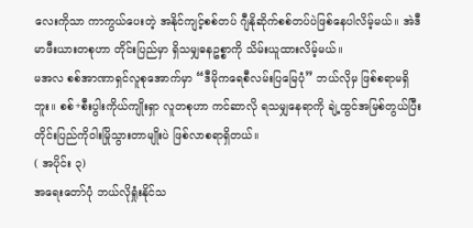လေးကိုသာ ကာကွယ်ပေးတဲ့ အနိုင်ကျင့်စစ်တပ် ဂျီနိုဆိုက်စစ်တပ်ပဲဖြစ်နေပါလိမ့်မယ်။ အဲဒီမာဖီးယားတစုဟာ တိုင်းပြည်မှာ ရှိသမျှဓနဥစ္စာကို သိမ်းယူထားလိမ့်မယ်။
မအလ စစ်အာဏာရှင်လူစုအောက်မှာ “ဒီမိုကရေစီလမ်းပြမြေပုံ” ဘယ်လိုမှ ဖြစ်စရာမရှိဘူး။ စစ်+စီးပွါးကိုယ်ကျိုးရှာ လူတစုဟာ ကင်ဆာလို ရသမျှနေရာကို ချဲ့ထွင်အမြစ်တွယ်ပြီး တိုင်းပြည်ကိုဝါးမြိုသွားတာမျိုးပဲ ဖြစ်လာစရာရှိတယ်။
( အပိုင်း ၃)
အရေးတော်ပုံ ဘယ်လိုရှုံးနိုင်သ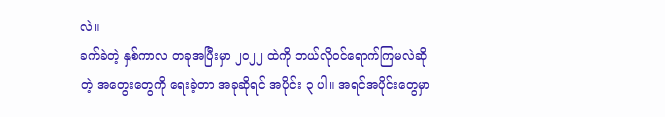လဲ။
ခက်ခဲတဲ့ နှစ်ကာလ တခုအပြီးမှာ ၂၀၂၂ ထဲကို ဘယ်လိုဝင်ရောက်ကြမလဲဆိုတဲ့ အတွေးတွေကို ရေးခဲ့တာ အခုဆိုရင် အပိုင်း ၃ ပါ။ အရင်အပိုင်းတွေမှာ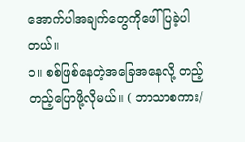အောက်ပါအချက်တွေကိုဖေါ်ပြခဲ့ပါတယ်။
၁။ စစ်ဖြစ်နေတဲ့အခြေအနေလို့ တည့်တည့်ပြောဖို့လိုမယ်။ ( ဘာသာစကား/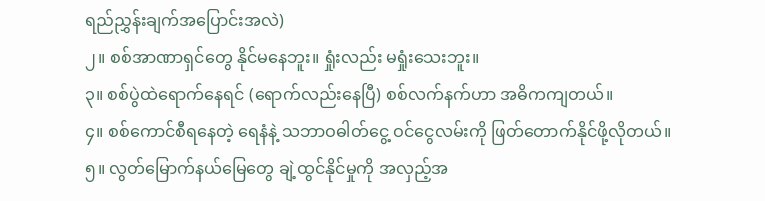ရည်ညွှန်းချက်အပြောင်းအလဲ)
၂။ စစ်အာဏာရှင်တွေ နိုင်မနေဘူး။ ရှုံးလည်း မရှုံးသေးဘူး။
၃။ စစ်ပွဲထဲရောက်နေရင် (ရောက်လည်းနေပြီ) စစ်လက်နက်ဟာ အဓိကကျတယ်။
၄။ စစ်ကောင်စီရနေတဲ့ ရေနံနဲ့ သဘာဝဓါတ်ငွေ့ ဝင်ငွေလမ်းကို ဖြတ်တောက်နိုင်ဖို့လိုတယ်။
၅။ လွတ်မြောက်နယ်မြေတွေ ချဲ့ထွင်နိုင်မှုကို အလှည့်အ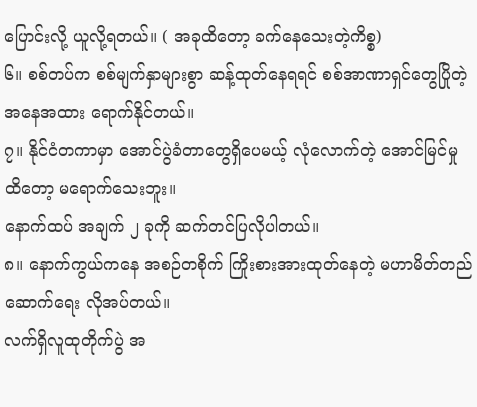ပြောင်းလို့ ယူလို့ရတယ်။ ( အခုထိတော့ ခက်နေသေးတဲ့ကိစ္စ)
၆။ စစ်တပ်က စစ်မျက်နှာများစွာ ဆန့်ထုတ်နေရရင် စစ်အာဏာရှင်တွေပြိုတဲ့ အနေအထား ရောက်နိုင်တယ်။
၇။ နိုင်ငံတကာမှာ အောင်ပွဲခံတာတွေရှိပေမယ့် လုံလောက်တဲ့ အောင်မြင်မှုထိတော့ မရောက်သေးဘူး။
နောက်ထပ် အချက် ၂ ခုကို ဆက်တင်ပြလိုပါတယ်။
၈။ နောက်ကွယ်ကနေ အစဉ်တစိုက် ကြိုးစားအားထုတ်နေတဲ့ မဟာမိတ်တည်ဆောက်ရေး လိုအပ်တယ်။
လက်ရှိလူထုတိုက်ပွဲ အ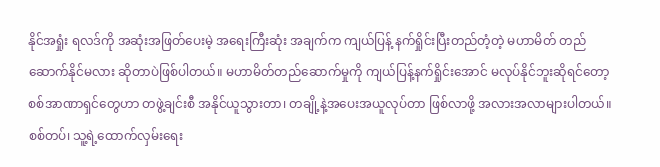နိုင်အရှုံး ရလဒ်ကို အဆုံးအဖြတ်ပေးမဲ့ အရေးကြီးဆုံး အချက်က ကျယ်ပြန့် နက်ရှိုင်းပြီးတည်တံ့တဲ့ မဟာမိတ် တည်ဆောက်နိုင်မလား ဆိုတာပဲဖြစ်ပါတယ်။ မဟာမိတ်တည်ဆောက်မှုကို ကျယ်ပြန့်နက်ရှိုင်းအောင် မလုပ်နိုင်ဘူးဆိုရင်တော့ စစ်အာဏာရှင်တွေဟာ တဖွဲ့ချင်းစီ အနိုင်ယူသွားတာ၊ တချို့နဲ့အပေးအယူလုပ်တာ ဖြစ်လာဖို့ အလားအလာများပါတယ်။
စစ်တပ်၊ သူ့ရဲ့ထောက်လှမ်းရေး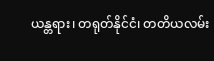ယန္တရား၊ တရုတ်နိုင်ငံ၊ တတိယလမ်း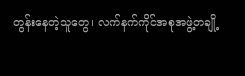တွန်းနေတဲ့သူတွေ၊ လက်နက်ကိုင်အစုအဖွဲ့တချို့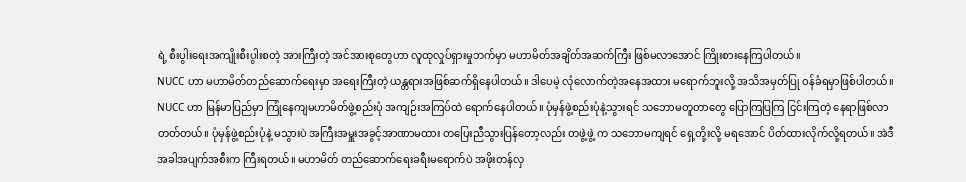ရဲ့ စီးပွါးရေးအကျိုးစီးပွါးစတဲ့ အားကြီးတဲ့ အင်အားစုတွေဟာ လူထုလှုပ်ရှားမှုဘက်မှာ မဟာမိတ်အချိတ်အဆက်ကြီး ဖြစ်မလာအောင် ကြိုးစားနေကြပါတယ်။
NUCC ဟာ မဟာမိတ်တည်ဆောက်ရေးမှာ အရေးကြီးတဲ့ ယန္တရားအဖြစ်ဆက်ရှိနေပါတယ်။ ဒါပေမဲ့ လုံလောက်တဲ့အနေအထား မရောက်ဘူးလို့ အသိအမှတ်ပြု ဝန်ခံရမှာဖြစ်ပါတယ်။ NUCC ဟာ မြန်မာပြည်မှာ ကြုံနေကျမဟာမိတ်ဖွဲ့စည်းပုံ အကျဉ်းအကြပ်ထဲ ရောက်နေပါတယ်။ ပုံမှန်ဖွဲ့စည်းပုံနဲ့သွားရင် သဘောမတူတာတွေ ပြောကြပြကြ ငြင်းကြတဲ့ နေရာဖြစ်လာတတ်တယ်။ ပုံမှန်ဖွဲ့စည်းပုံနဲ့ မသွားပဲ အကြီးအမှူးအခွင့်အာဏာမထား တပြေးညီသွားပြန်တော့လည်း တဖွဲ့ဖွဲ့ က သဘောမကျရင် ရှေ့တို့းလို့ မရအောင် ပိတ်ထားလိုက်လို့ရတယ်။ အဲဒီအခါအပျက်အစီးက ကြီးရတယ်။ မဟာမိတ် တည်ဆောက်ရေးခရီးမရောက်ပဲ အဖိုးတန်လှ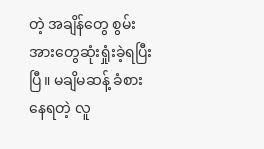တဲ့ အချိန်တွေ စွမ်းအားတွေဆုံးရှုံးခဲ့ရပြီးပြီ။ မချိမဆန့် ခံစားနေရတဲ့ လူ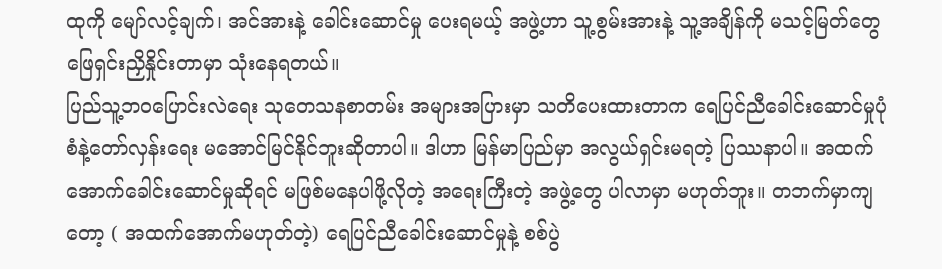ထုကို မျော်လင့်ချက်၊ အင်အားနဲ့ ခေါင်းဆောင်မှု ပေးရမယ့် အဖွဲ့ဟာ သူ့စွမ်းအားနဲ့ သူ့အချိန်ကို မသင့်မြတ်တွေ ဖြေရှင်းညှိနှိုင်းတာမှာ သုံးနေရတယ်။
ပြည်သူ့ဘဝပြောင်းလဲရေး သုတေသနစာတမ်း အများအပြားမှာ သတိပေးထားတာက ရေပြင်ညီခေါင်းဆောင်မှုပုံစံနဲ့တော်လှန်းရေး မအောင်မြင်နိုင်ဘူးဆိုတာပါ။ ဒါဟာ မြန်မာပြည်မှာ အလွယ်ရှင်းမရတဲ့ ပြဿနာပါ။ အထက်အောက်ခေါင်းဆောင်မှုဆိုရင် မဖြစ်မနေပါဖို့လိုတဲ့ အရေးကြီးတဲ့ အဖွဲ့တွေ ပါလာမှာ မဟုတ်ဘူး။ တဘက်မှာကျတော့ ( အထက်အောက်မဟုတ်တဲ့) ရေပြင်ညီခေါင်းဆောင်မှုနဲ့ စစ်ပွဲ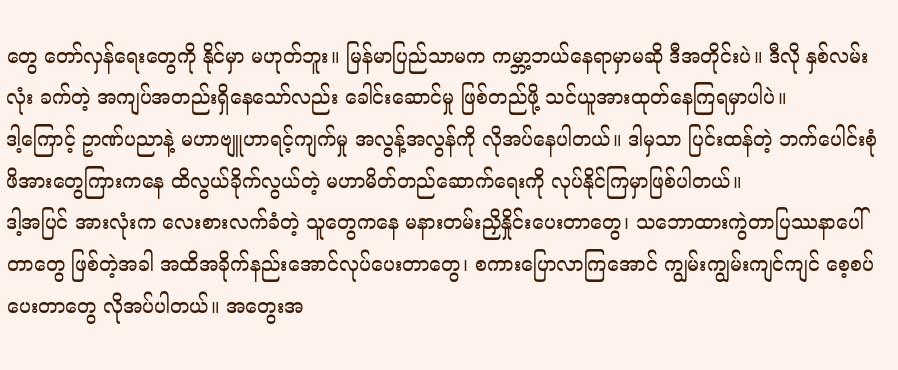တွေ တော်လှန်ရေးတွေကို နိုင်မှာ မဟုတ်ဘူး။ မြန်မာပြည်သာမက ကမ္ဘာ့ဘယ်နေရာမှာမဆို ဒီအတိုင်းပဲ။ ဒီလို နှစ်လမ်းလုံး ခက်တဲ့ အကျပ်အတည်းရှိနေသော်လည်း ခေါင်းဆောင်မှု ဖြစ်တည်ဖို့ သင်ယူအားထုတ်နေကြရမှာပါပဲ။
ဒါ့ကြောင့် ဥာဏ်ပညာနဲ့ မဟာဗျူဟာရင့်ကျက်မှု အလွန့်အလွန်ကို လိုအပ်နေပါတယ်။ ဒါမှသာ ပြင်းထန်တဲ့ ဘက်ပေါင်းစုံ ဖိအားတွေကြားကနေ ထိလွယ်ခိုက်လွယ်တဲ့ မဟာမိတ်တည်ဆောက်ရေးကို လုပ်နိုင်ကြမှာဖြစ်ပါတယ်။
ဒါ့အပြင် အားလုံးက လေးစားလက်ခံတဲ့ သူတွေကနေ မနားတမ်းညှိနှိုင်းပေးတာတွေ၊ သဘောထားကွဲတာပြဿနာပေါ်တာတွေ ဖြစ်တဲ့အခါ အထိအခိုက်နည်းအောင်လုပ်ပေးတာတွေ၊ စကားပြောလာကြအောင် ကျွမ်းကျွမ်းကျင်ကျင် စေ့စပ်ပေးတာတွေ လိုအပ်ပါတယ်။ အတွေးအ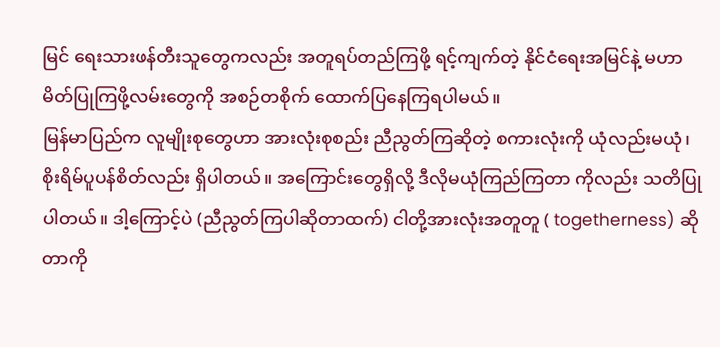မြင် ရေးသားဖန်တီးသူတွေကလည်း အတူရပ်တည်ကြဖို့ ရင့်ကျက်တဲ့ နိုင်ငံရေးအမြင်နဲ့ မဟာမိတ်ပြုကြဖို့လမ်းတွေကို အစဉ်တစိုက် ထောက်ပြနေကြရပါမယ်။
မြန်မာပြည်က လူမျိုးစုတွေဟာ အားလုံးစုစည်း ညီညွတ်ကြဆိုတဲ့ စကားလုံးကို ယုံလည်းမယုံ၊ စိုးရိမ်ပူပန်စိတ်လည်း ရှိပါတယ်။ အကြောင်းတွေရှိလို့ ဒီလိုမယုံကြည်ကြတာ ကိုလည်း သတိပြုပါတယ်။ ဒါ့ကြောင့်ပဲ (ညီညွတ်ကြပါဆိုတာထက်) ငါတို့အားလုံးအတူတူ ( togetherness) ဆိုတာကို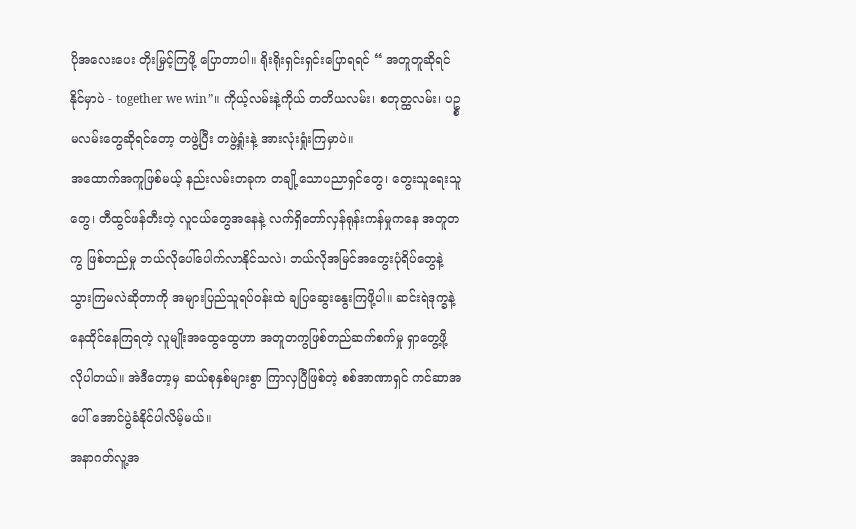ပိုအလေးပေး တိုးမြှင့်ကြဖို့ ပြောတာပါ။ ရိုးရိုးရှင်းရှင်းပြောရရင် “ အတူတူဆိုရင် နိုင်မှာပဲ - together we win”။ ကိုယ့်လမ်းနဲ့ကိုယ် တတိယလမ်း၊ စတုတ္ထလမ်း၊ ပဥ္စမလမ်းတွေဆိုရင်တော့ တဖွဲ့ပြီး တဖွဲ့ရှုံးနဲ့ အားလုံးရှုံးကြမှာပဲ။
အထောက်အကူဖြစ်မယ့် နည်းလမ်းတခုက တချို့သောပညာရှင်တွေ၊ တွေးသူရေးသူတွေ၊ တီထွင်ဖန်တီးတဲ့ လူငယ်တွေအနေနဲ့ လက်ရှိတော်လှန်ရုန်းကန်မှုကနေ အတူတကွ ဖြစ်တည်မှု ဘယ်လိုပေါ်ပေါက်လာနိုင်သလဲ၊ ဘယ်လိုအမြင်အတွေးပုံရိပ်တွေနဲ့ သွားကြမလဲဆိုတာကို အများပြည်သူရပ်ဝန်းထဲ ချပြဆွေးနွေးကြဖို့ပါ။ ဆင်းရဲဒုက္ခနဲ့နေထိုင်နေကြရတဲ့ လူမျိုးအထွေထွေဟာ အတူတကွဖြစ်တည်ဆက်စက်မှု ရှာတွေ့ဖို့ လိုပါတယ်။ အဲဒီတော့မှ ဆယ်စုနှစ်များစွာ ကြာလှပြီဖြစ်တဲ့ စစ်အာဏာရှင် ကင်ဆာအပေါ် အောင်ပွဲခံနိုင်ပါလိမ့်မယ်။
အနာဂတ်လူ့အ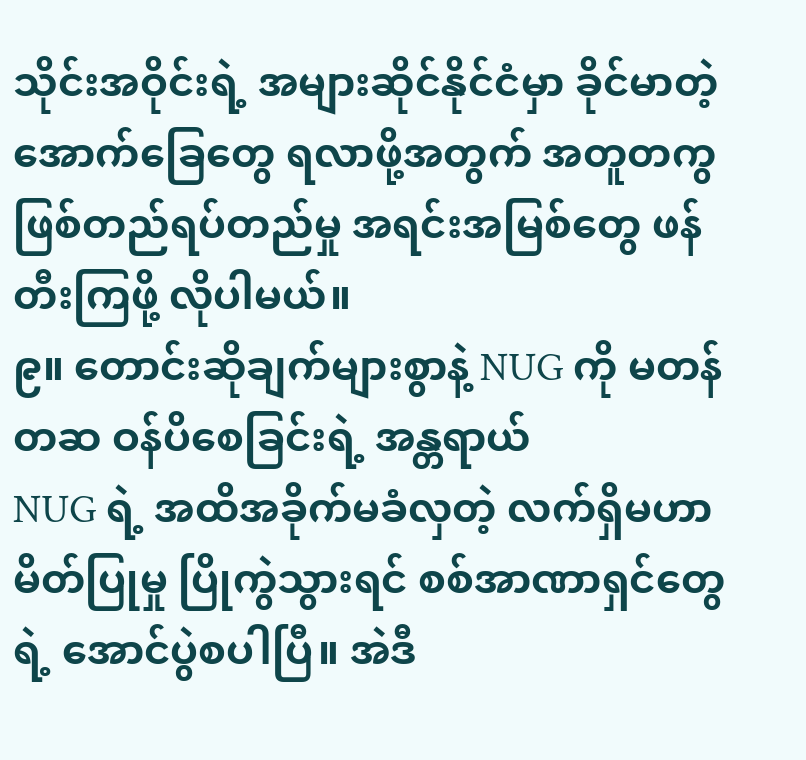သိုင်းအဝိုင်းရဲ့ အများဆိုင်နိုင်ငံမှာ ခိုင်မာတဲ့ အောက်ခြေတွေ ရလာဖို့အတွက် အတူတကွဖြစ်တည်ရပ်တည်မှု အရင်းအမြစ်တွေ ဖန်တီးကြဖို့ လိုပါမယ်။
၉။ တောင်းဆိုချက်များစွာနဲ့ NUG ကို မတန်တဆ ဝန်ပိစေခြင်းရဲ့ အန္တရာယ်
NUG ရဲ့ အထိအခိုက်မခံလှတဲ့ လက်ရှိမဟာမိတ်ပြုမှု ပြိုကွဲသွားရင် စစ်အာဏာရှင်တွေရဲ့ အောင်ပွဲစပါပြီ။ အဲဒီ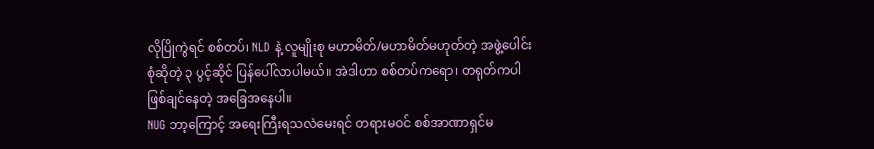လိုပြိုကွဲရင် စစ်တပ်၊ NLD နဲ့ လူမျိုးစု မဟာမိတ်/မဟာမိတ်မဟုတ်တဲ့ အဖွဲ့ပေါင်းစုံဆိုတဲ့ ၃ ပွင့်ဆိုင် ပြန်ပေါ်လာပါမယ်။ အဲဒါဟာ စစ်တပ်ကရော၊ တရုတ်ကပါ ဖြစ်ချင်နေတဲ့ အခြေအနေပါ။
NUG ဘာ့ကြောင့် အရေးကြီးရသလဲမေးရင် တရားမဝင် စစ်အာဏာရှင်မ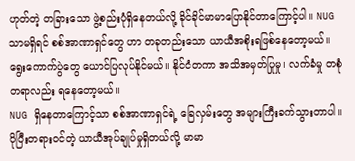ဟုတ်တဲ့ တခြားသော ဖွဲ့စည်းပုံရှိနေတယ်လို့ ခိုင်ခိုင်မာမာပြောနိုင်တာကြောင့်ပါ။ NUG သာမရှိရင် စစ်အာဏာရှင်တွေ ဟာ တခုတည်းသော ယာယီအစိုးရဖြစ်နေတော့မယ်။ ရွေးကောက်ပွဲတွေ ယောင်ပြလုပ်နိုင်မယ်။ နိုင်ငံတကာ အသိအမှတ်ပြုမှု၊ လက်ခံမှု တစုံတရာလည်း ရနေတော့မယ်။
NUG ရှိနေတာကြောင့်သာ စစ်အာဏာရှင်ရဲ့ ခြေလှမ်းတွေ အများကြီးခက်သွားတာပါ။ ပိုပြီးတရားဝင်တဲ့ ယာယီအုပ်ချုပ်မှုရှိတယ်လို့ မာမာ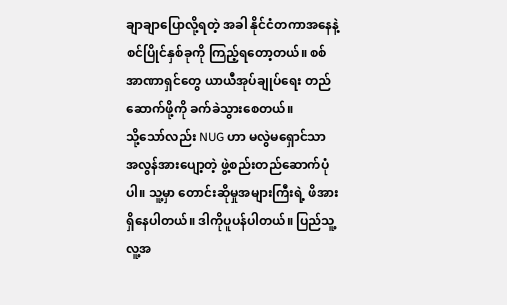ချာချာပြောလို့ရတဲ့ အခါ နိုင်ငံတကာအနေနဲ့ စင်ပြိုင်နှစ်ခုကို ကြည့်ရတော့တယ်။ စစ်အာဏာရှင်တွေ ယာယီအုပ်ချုပ်ရေး တည်ဆောက်ဖို့ကို ခက်ခဲသွားစေတယ်။
သို့သော်လည်း NUG ဟာ မလွဲမရှောင်သာ အလွန်အားပျော့တဲ့ ဖွဲ့စည်းတည်ဆောက်ပုံပါ။ သူ့မှာ တောင်းဆိုမှုအများကြီးရဲ့ ဖိအားရှိနေပါတယ်။ ဒါကိုပူပန်ပါတယ်။ ပြည်သူ့လူ့အ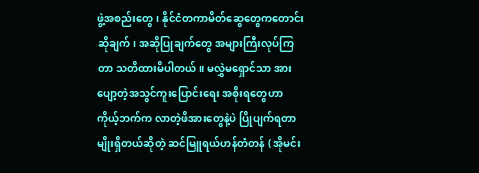ဖွဲ့အစည်းတွေ၊ နိုင်ငံတကာမိတ်ဆွေတွေကတောင်းဆိုချက်၊ အဆိုပြုချက်တွေ အများကြီးလုပ်ကြတာ သတိထားမိပါတယ်။ မလွှဲမရှောင်သာ အားပျော့တဲ့အသွင်ကူးပြောင်းရေး အစိုးရတွေဟာ ကိုယ့်ဘက်က လာတဲ့ဖိအားတွေနဲ့ပဲ ပြိုပျက်ရတာမျိုးရှိတယ်ဆိုတဲ့ ဆင်မြူရယ်ဟန်တံတန် ( အိုမင်း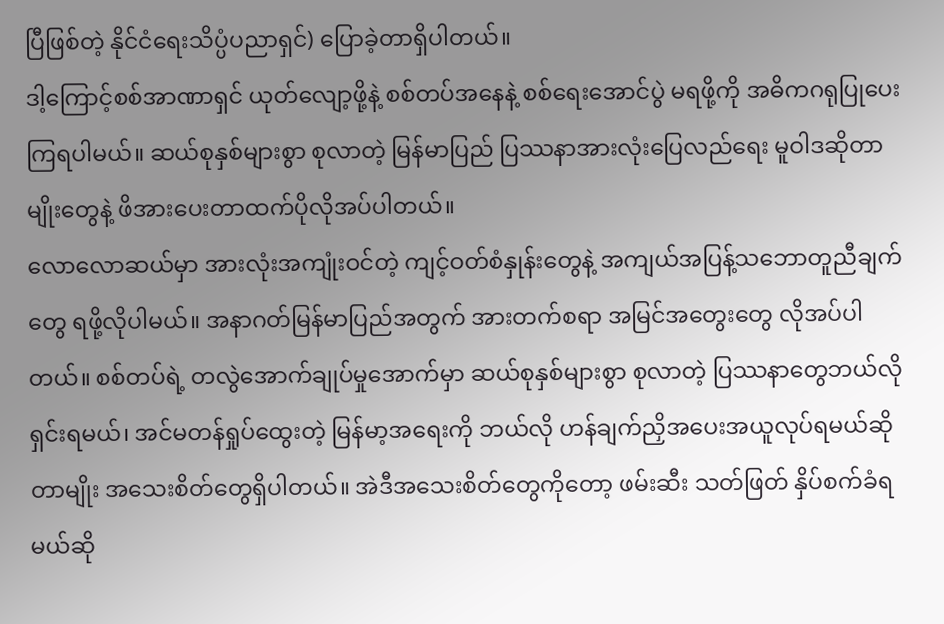ပြီဖြစ်တဲ့ နိုင်ငံရေးသိပ္ပံပညာရှင်) ပြောခဲ့တာရှိပါတယ်။
ဒါ့ကြောင့်စစ်အာဏာရှင် ယုတ်လျော့ဖို့နဲ့ စစ်တပ်အနေနဲ့ စစ်ရေးအောင်ပွဲ မရဖို့ကို အဓိကဂရုပြုပေးကြရပါမယ်။ ဆယ်စုနှစ်များစွာ စုလာတဲ့ မြန်မာပြည် ပြဿနာအားလုံးပြေလည်ရေး မူဝါဒဆိုတာမျိုးတွေနဲ့ ဖိအားပေးတာထက်ပိုလိုအပ်ပါတယ်။
လောလောဆယ်မှာ အားလုံးအကျုံးဝင်တဲ့ ကျင့်ဝတ်စံနှုန်းတွေနဲ့ အကျယ်အပြန့်သဘောတူညီချက်တွေ ရဖို့လိုပါမယ်။ အနာဂတ်မြန်မာပြည်အတွက် အားတက်စရာ အမြင်အတွေးတွေ လိုအပ်ပါတယ်။ စစ်တပ်ရဲ့ တလွဲအောက်ချုပ်မှုအောက်မှာ ဆယ်စုနှစ်များစွာ စုလာတဲ့ ပြဿနာတွေဘယ်လိုရှင်းရမယ်၊ အင်မတန်ရှုပ်ထွေးတဲ့ မြန်မာ့အရေးကို ဘယ်လို ဟန်ချက်ညှိအပေးအယူလုပ်ရမယ်ဆိုတာမျိုး အသေးစိတ်တွေရှိပါတယ်။ အဲဒီအသေးစိတ်တွေကိုတော့ ဖမ်းဆီး သတ်ဖြတ် နှိပ်စက်ခံရမယ်ဆို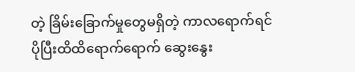တဲ့ ခြိမ်းခြောက်မှုတွေမရှိတဲ့ ကာလရောက်ရင် ပိုပြီးထိထိရောက်ရောက် ဆွေးနွေး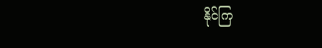နိုင်ကြ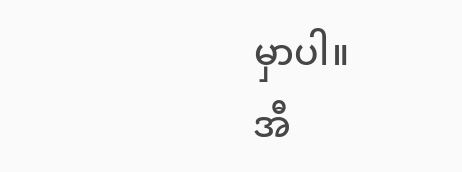မှာပါ။
အီ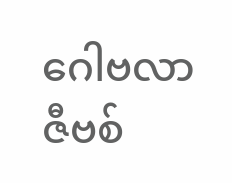ဂေါဗလာဇီဗစ်